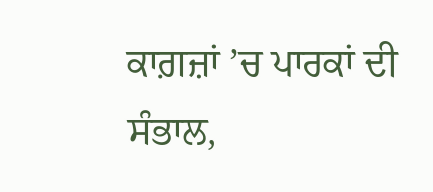ਕਾਗ਼ਜ਼ਾਂ ’ਚ ਪਾਰਕਾਂ ਦੀ ਸੰਭਾਲ,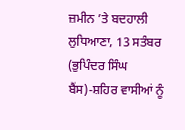ਜ਼ਮੀਨ ’ਤੇ ਬਦਹਾਲੀ
ਲੁਧਿਆਣਾ, 13 ਸਤੰਬਰ (ਭੁਪਿੰਦਰ ਸਿੰਘ ਬੈਂਸ)-ਸ਼ਹਿਰ ਵਾਸੀਆਂ ਨੂੰ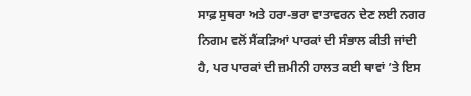ਸਾਫ਼ ਸੁਥਰਾ ਅਤੇ ਹਰਾ-ਭਰਾ ਵਾਤਾਵਰਨ ਦੇਣ ਲਈ ਨਗਰ ਨਿਗਮ ਵਲੋਂ ਸੈਂਕੜਿਆਂ ਪਾਰਕਾਂ ਦੀ ਸੰਭਾਲ ਕੀਤੀ ਜਾਂਦੀ ਹੈ, ਪਰ ਪਾਰਕਾਂ ਦੀ ਜ਼ਮੀਨੀ ਹਾਲਤ ਕਈ ਥਾਵਾਂ ’ਤੇ ਇਸ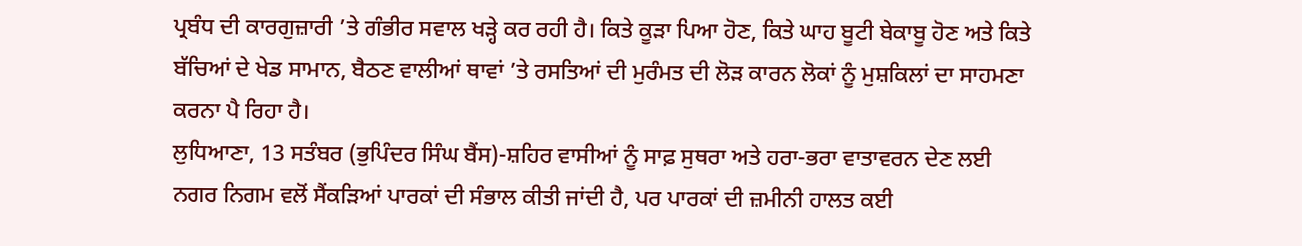ਪ੍ਰਬੰਧ ਦੀ ਕਾਰਗੁਜ਼ਾਰੀ ’ਤੇ ਗੰਭੀਰ ਸਵਾਲ ਖੜ੍ਹੇ ਕਰ ਰਹੀ ਹੈ। ਕਿਤੇ ਕੂੜਾ ਪਿਆ ਹੋਣ, ਕਿਤੇ ਘਾਹ ਬੂਟੀ ਬੇਕਾਬੂ ਹੋਣ ਅਤੇ ਕਿਤੇ ਬੱਚਿਆਂ ਦੇ ਖੇਡ ਸਾਮਾਨ, ਬੈਠਣ ਵਾਲੀਆਂ ਥਾਵਾਂ ’ਤੇ ਰਸਤਿਆਂ ਦੀ ਮੁਰੰਮਤ ਦੀ ਲੋੜ ਕਾਰਨ ਲੋਕਾਂ ਨੂੰ ਮੁਸ਼ਕਿਲਾਂ ਦਾ ਸਾਹਮਣਾ ਕਰਨਾ ਪੈ ਰਿਹਾ ਹੈ।
ਲੁਧਿਆਣਾ, 13 ਸਤੰਬਰ (ਭੁਪਿੰਦਰ ਸਿੰਘ ਬੈਂਸ)-ਸ਼ਹਿਰ ਵਾਸੀਆਂ ਨੂੰ ਸਾਫ਼ ਸੁਥਰਾ ਅਤੇ ਹਰਾ-ਭਰਾ ਵਾਤਾਵਰਨ ਦੇਣ ਲਈ ਨਗਰ ਨਿਗਮ ਵਲੋਂ ਸੈਂਕੜਿਆਂ ਪਾਰਕਾਂ ਦੀ ਸੰਭਾਲ ਕੀਤੀ ਜਾਂਦੀ ਹੈ, ਪਰ ਪਾਰਕਾਂ ਦੀ ਜ਼ਮੀਨੀ ਹਾਲਤ ਕਈ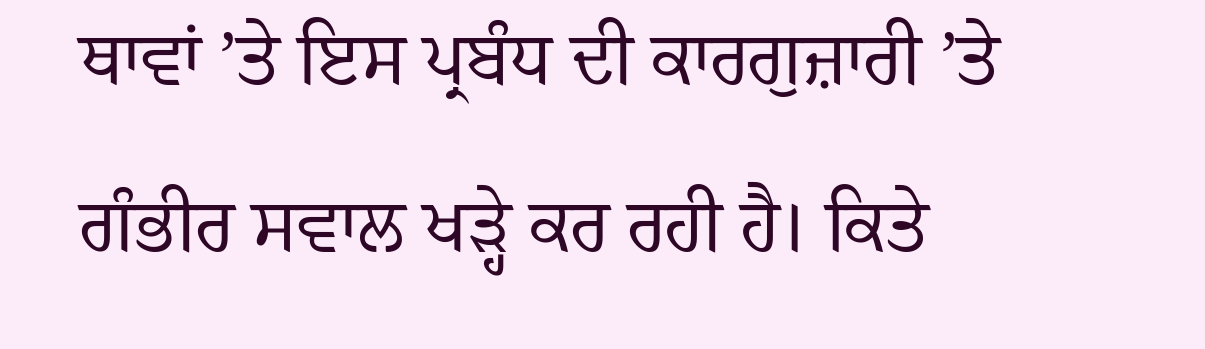ਥਾਵਾਂ ’ਤੇ ਇਸ ਪ੍ਰਬੰਧ ਦੀ ਕਾਰਗੁਜ਼ਾਰੀ ’ਤੇ ਗੰਭੀਰ ਸਵਾਲ ਖੜ੍ਹੇ ਕਰ ਰਹੀ ਹੈ। ਕਿਤੇ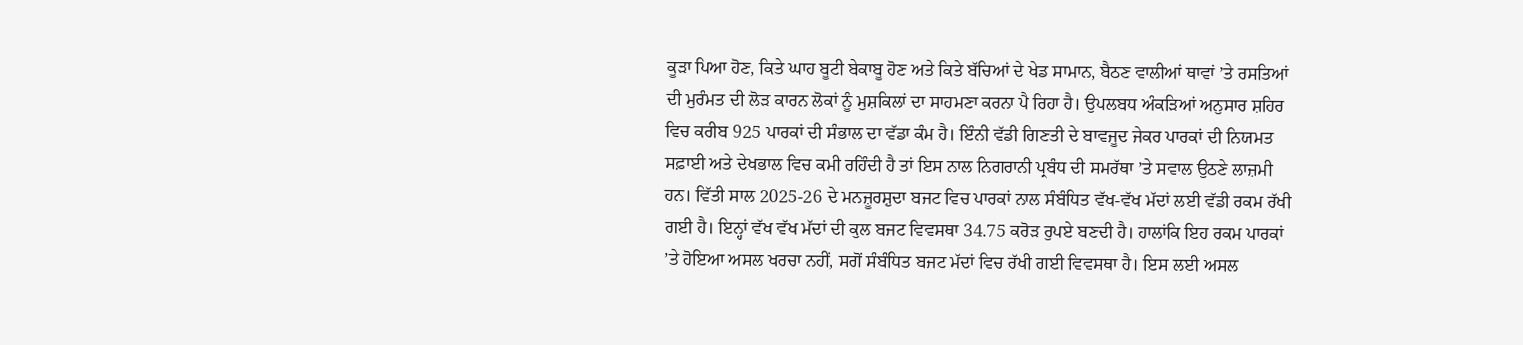ਕੂੜਾ ਪਿਆ ਹੋਣ, ਕਿਤੇ ਘਾਹ ਬੂਟੀ ਬੇਕਾਬੂ ਹੋਣ ਅਤੇ ਕਿਤੇ ਬੱਚਿਆਂ ਦੇ ਖੇਡ ਸਾਮਾਨ, ਬੈਠਣ ਵਾਲੀਆਂ ਥਾਵਾਂ ’ਤੇ ਰਸਤਿਆਂ ਦੀ ਮੁਰੰਮਤ ਦੀ ਲੋੜ ਕਾਰਨ ਲੋਕਾਂ ਨੂੰ ਮੁਸ਼ਕਿਲਾਂ ਦਾ ਸਾਹਮਣਾ ਕਰਨਾ ਪੈ ਰਿਹਾ ਹੈ। ਉਪਲਬਧ ਅੰਕੜਿਆਂ ਅਨੁਸਾਰ ਸ਼ਹਿਰ ਵਿਚ ਕਰੀਬ 925 ਪਾਰਕਾਂ ਦੀ ਸੰਭਾਲ ਦਾ ਵੱਡਾ ਕੰਮ ਹੈ। ਇੰਨੀ ਵੱਡੀ ਗਿਣਤੀ ਦੇ ਬਾਵਜੂਦ ਜੇਕਰ ਪਾਰਕਾਂ ਦੀ ਨਿਯਮਤ ਸਫ਼ਾਈ ਅਤੇ ਦੇਖਭਾਲ ਵਿਚ ਕਮੀ ਰਹਿੰਦੀ ਹੈ ਤਾਂ ਇਸ ਨਾਲ ਨਿਗਰਾਨੀ ਪ੍ਰਬੰਧ ਦੀ ਸਮਰੱਥਾ ’ਤੇ ਸਵਾਲ ਉਠਣੇ ਲਾਜ਼ਮੀ ਹਨ। ਵਿੱਤੀ ਸਾਲ 2025-26 ਦੇ ਮਨਜ਼ੂਰਸ਼ੁਦਾ ਬਜਟ ਵਿਚ ਪਾਰਕਾਂ ਨਾਲ ਸੰਬੰਧਿਤ ਵੱਖ-ਵੱਖ ਮੱਦਾਂ ਲਈ ਵੱਡੀ ਰਕਮ ਰੱਖੀ ਗਈ ਹੈ। ਇਨ੍ਹਾਂ ਵੱਖ ਵੱਖ ਮੱਦਾਂ ਦੀ ਕੁਲ ਬਜਟ ਵਿਵਸਥਾ 34.75 ਕਰੋੜ ਰੁਪਏ ਬਣਦੀ ਹੈ। ਹਾਲਾਂਕਿ ਇਹ ਰਕਮ ਪਾਰਕਾਂ ’ਤੇ ਹੋਇਆ ਅਸਲ ਖਰਚਾ ਨਹੀਂ, ਸਗੋਂ ਸੰਬੰਧਿਤ ਬਜਟ ਮੱਦਾਂ ਵਿਚ ਰੱਖੀ ਗਈ ਵਿਵਸਥਾ ਹੈ। ਇਸ ਲਈ ਅਸਲ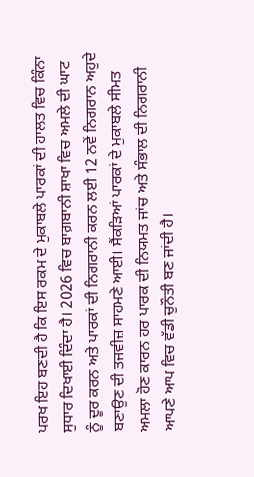ਪਰਖ ਇਹ ਬਣਦੀ ਹੈ ਕਿ ਇਸ ਰਕਮ ਦੇ ਮੁਕਾਬਲੇ ਪਾਰਕਾਂ ਦੀ ਹਾਲਤ ਵਿਚ ਕਿੰਨਾ ਸੁਧਾਰ ਦਿਖਾਈ ਦਿੰਦਾ ਹੈ। 2026 ਵਿਚ ਬਾਗ਼ਬਾਨੀ ਸ਼ਾਖਾ ਵਿਚ ਅਮਲੇ ਦੀ ਘਾਟ ਨੂੰ ਦੂਰ ਕਰਨ ਅਤੇ ਪਾਰਕਾਂ ਦੀ ਨਿਗਰਾਨੀ ਕਰਨ ਲਈ 12 ਨਵੇਂ ਨਿਗਰਾਨ ਅਹੁਦੇ ਬਣਾਉਣ ਦੀ ਤਜਵੀਜ਼ ਸਾਹਮਣੇ ਆਈ। ਸੈਂਕੜਿਆਂ ਪਾਰਕਾਂ ਦੇ ਮੁਕਾਬਲੇ ਸੀਮਤ ਅਮਲਾ ਹੋਣ ਕਾਰਨ ਹਰ ਪਾਰਕ ਦੀ ਨਿਯਮਤ ਜਾਂਚ ਅਤੇ ਸੰਭਾਲ ਦੀ ਨਿਗਰਾਨੀ ਆਪਣੇ ਆਪ ਵਿਚ ਵੱਡੀ ਚੁਨੌਤੀ ਬਣ ਜਾਂਦੀ ਹੈ।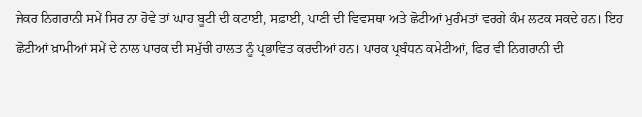ਜੇਕਰ ਨਿਗਰਾਨੀ ਸਮੇਂ ਸਿਰ ਨਾ ਹੋਵੇ ਤਾਂ ਘਾਹ ਬੂਟੀ ਦੀ ਕਟਾਈ, ਸਫ਼ਾਈ, ਪਾਣੀ ਦੀ ਵਿਵਸਥਾ ਅਤੇ ਛੋਟੀਆਂ ਮੁਰੰਮਤਾਂ ਵਰਗੇ ਕੰਮ ਲਟਕ ਸਕਦੇ ਹਨ। ਇਹ ਛੋਟੀਆਂ ਖ਼ਾਮੀਆਂ ਸਮੇਂ ਦੇ ਨਾਲ ਪਾਰਕ ਦੀ ਸਮੁੱਚੀ ਹਾਲਤ ਨੂੰ ਪ੍ਰਭਾਵਿਤ ਕਰਦੀਆਂ ਹਨ। ਪਾਰਕ ਪ੍ਰਬੰਧਨ ਕਮੇਟੀਆਂ, ਫਿਰ ਵੀ ਨਿਗਰਾਨੀ ਦੀ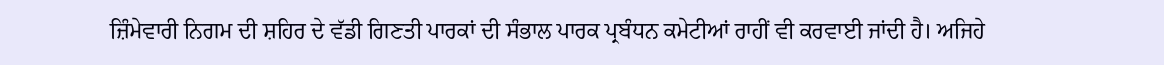ਜ਼ਿੰਮੇਵਾਰੀ ਨਿਗਮ ਦੀ ਸ਼ਹਿਰ ਦੇ ਵੱਡੀ ਗਿਣਤੀ ਪਾਰਕਾਂ ਦੀ ਸੰਭਾਲ ਪਾਰਕ ਪ੍ਰਬੰਧਨ ਕਮੇਟੀਆਂ ਰਾਹੀਂ ਵੀ ਕਰਵਾਈ ਜਾਂਦੀ ਹੈ। ਅਜਿਹੇ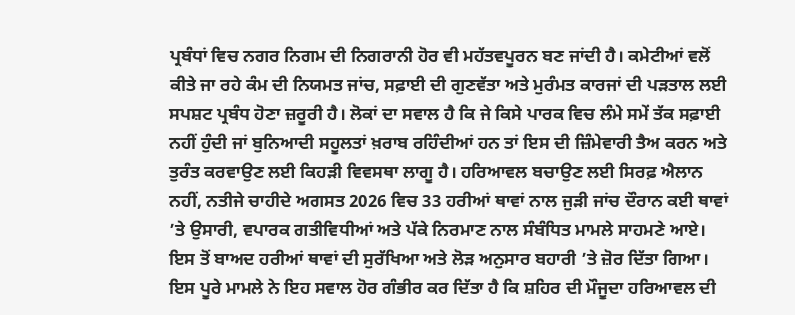ਪ੍ਰਬੰਧਾਂ ਵਿਚ ਨਗਰ ਨਿਗਮ ਦੀ ਨਿਗਰਾਨੀ ਹੋਰ ਵੀ ਮਹੱਤਵਪੂਰਨ ਬਣ ਜਾਂਦੀ ਹੈ। ਕਮੇਟੀਆਂ ਵਲੋਂ ਕੀਤੇ ਜਾ ਰਹੇ ਕੰਮ ਦੀ ਨਿਯਮਤ ਜਾਂਚ, ਸਫ਼ਾਈ ਦੀ ਗੁਣਵੱਤਾ ਅਤੇ ਮੁਰੰਮਤ ਕਾਰਜਾਂ ਦੀ ਪੜਤਾਲ ਲਈ ਸਪਸ਼ਟ ਪ੍ਰਬੰਧ ਹੋਣਾ ਜ਼ਰੂਰੀ ਹੈ। ਲੋਕਾਂ ਦਾ ਸਵਾਲ ਹੈ ਕਿ ਜੇ ਕਿਸੇ ਪਾਰਕ ਵਿਚ ਲੰਮੇ ਸਮੇਂ ਤੱਕ ਸਫ਼ਾਈ ਨਹੀਂ ਹੁੰਦੀ ਜਾਂ ਬੁਨਿਆਦੀ ਸਹੂਲਤਾਂ ਖ਼ਰਾਬ ਰਹਿੰਦੀਆਂ ਹਨ ਤਾਂ ਇਸ ਦੀ ਜ਼ਿੰਮੇਵਾਰੀ ਤੈਅ ਕਰਨ ਅਤੇ ਤੁਰੰਤ ਕਰਵਾਉਣ ਲਈ ਕਿਹੜੀ ਵਿਵਸਥਾ ਲਾਗੂ ਹੈ। ਹਰਿਆਵਲ ਬਚਾਉਣ ਲਈ ਸਿਰਫ਼ ਐਲਾਨ ਨਹੀਂ, ਨਤੀਜੇ ਚਾਹੀਦੇ ਅਗਸਤ 2026 ਵਿਚ 33 ਹਰੀਆਂ ਥਾਵਾਂ ਨਾਲ ਜੁੜੀ ਜਾਂਚ ਦੌਰਾਨ ਕਈ ਥਾਵਾਂ ’ਤੇ ਉਸਾਰੀ, ਵਪਾਰਕ ਗਤੀਵਿਧੀਆਂ ਅਤੇ ਪੱਕੇ ਨਿਰਮਾਣ ਨਾਲ ਸੰਬੰਧਿਤ ਮਾਮਲੇ ਸਾਹਮਣੇ ਆਏ। ਇਸ ਤੋਂ ਬਾਅਦ ਹਰੀਆਂ ਥਾਵਾਂ ਦੀ ਸੁਰੱਖਿਆ ਅਤੇ ਲੋੜ ਅਨੁਸਾਰ ਬਹਾਰੀ ’ਤੇ ਜ਼ੋਰ ਦਿੱਤਾ ਗਿਆ। ਇਸ ਪੂਰੇ ਮਾਮਲੇ ਨੇ ਇਹ ਸਵਾਲ ਹੋਰ ਗੰਭੀਰ ਕਰ ਦਿੱਤਾ ਹੈ ਕਿ ਸ਼ਹਿਰ ਦੀ ਮੌਜੂਦਾ ਹਰਿਆਵਲ ਦੀ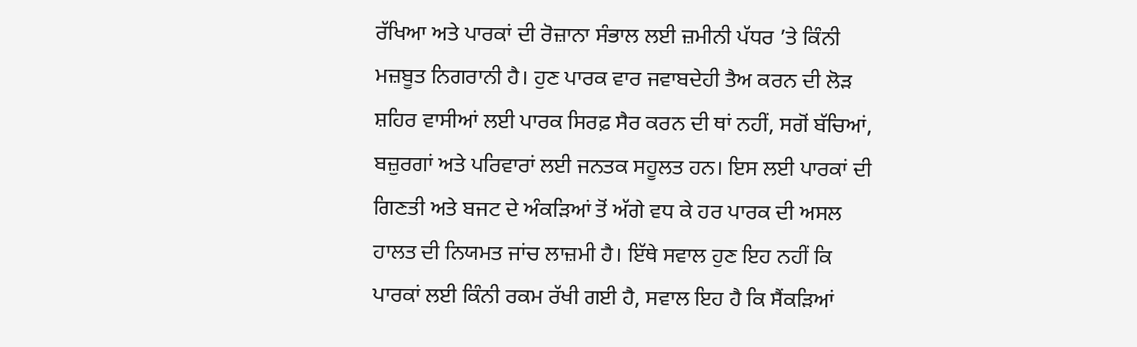ਰੱਖਿਆ ਅਤੇ ਪਾਰਕਾਂ ਦੀ ਰੋਜ਼ਾਨਾ ਸੰਭਾਲ ਲਈ ਜ਼ਮੀਨੀ ਪੱਧਰ ’ਤੇ ਕਿੰਨੀ ਮਜ਼ਬੂਤ ਨਿਗਰਾਨੀ ਹੈ। ਹੁਣ ਪਾਰਕ ਵਾਰ ਜਵਾਬਦੇਹੀ ਤੈਅ ਕਰਨ ਦੀ ਲੋੜ ਸ਼ਹਿਰ ਵਾਸੀਆਂ ਲਈ ਪਾਰਕ ਸਿਰਫ਼ ਸੈਰ ਕਰਨ ਦੀ ਥਾਂ ਨਹੀਂ, ਸਗੋਂ ਬੱਚਿਆਂ, ਬਜ਼ੁਰਗਾਂ ਅਤੇ ਪਰਿਵਾਰਾਂ ਲਈ ਜਨਤਕ ਸਹੂਲਤ ਹਨ। ਇਸ ਲਈ ਪਾਰਕਾਂ ਦੀ ਗਿਣਤੀ ਅਤੇ ਬਜਟ ਦੇ ਅੰਕੜਿਆਂ ਤੋਂ ਅੱਗੇ ਵਧ ਕੇ ਹਰ ਪਾਰਕ ਦੀ ਅਸਲ ਹਾਲਤ ਦੀ ਨਿਯਮਤ ਜਾਂਚ ਲਾਜ਼ਮੀ ਹੈ। ਇੱਥੇ ਸਵਾਲ ਹੁਣ ਇਹ ਨਹੀਂ ਕਿ ਪਾਰਕਾਂ ਲਈ ਕਿੰਨੀ ਰਕਮ ਰੱਖੀ ਗਈ ਹੈ, ਸਵਾਲ ਇਹ ਹੈ ਕਿ ਸੈਂਕੜਿਆਂ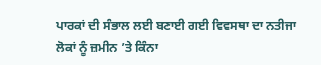ਪਾਰਕਾਂ ਦੀ ਸੰਭਾਲ ਲਈ ਬਣਾਈ ਗਈ ਵਿਵਸਥਾ ਦਾ ਨਤੀਜਾ ਲੋਕਾਂ ਨੂੰ ਜ਼ਮੀਨ ’ਤੇ ਕਿੰਨਾ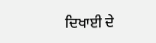ਦਿਖਾਈ ਦੇ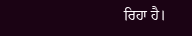ਰਿਹਾ ਹੈ।